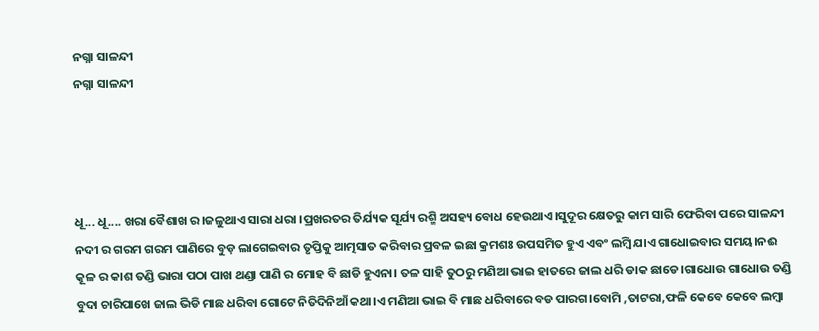ନଗ୍ନା ସାଳନ୍ଦୀ
ନଗ୍ନା ସାଳନ୍ଦୀ




ଧୂ... ଧୂ.... ଖରା ବୈଶାଖ ର।ଜଳୁଥାଏ ସାରା ଧରା ।ପ୍ରଖରତର ତିର୍ଯ୍ୟକ ସୂର୍ଯ୍ୟ ରଶ୍ମି ଅସହ୍ୟ ବୋଧ ହେଉଥାଏ।ସୁଦୂର କ୍ଷେତରୁ କାମ ସାରି ଫେରିବା ପରେ ସାଳନ୍ଦୀ ନଦୀ ର ଗରମ ଗରମ ପାଣିରେ ବୁଡ଼ ଲାଗେଇବାର ତୃପ୍ତିକୁ ଆତ୍ମସାତ କରିବାର ପ୍ରବଳ ଇଛା କ୍ରମଶଃ ଉପସମିତ ହୁଏ ଏବଂ ଲମ୍ବି ଯାଏ ଗାଧୋଇବାର ସମୟ।ନଈ କୂଳ ର କାଶ ତଣ୍ଡି ଭାରା ପଠା ପାଖ ଥଣ୍ଡା ପାଣି ର ମୋହ ବି ଛାଡି ହୁଏନା। ତଳ ସାହି ତୁଠରୁ ମଣିଆ ଭାଇ ହାତରେ ଜାଲ ଧରି ଡାକ ଛାଡେ।ଗାଧୋଉ ଗାଧୋଉ ତଣ୍ଡି ବୁଦା ଚାରିପାଖେ ଜାଲ ଭିଡି ମାଛ ଧରିବା ଗୋଟେ ନିତିଦିନିଆଁ କଥା।ଏ ମଣିଆ ଭାଇ ବି ମାଛ ଧରିବାରେ ବଡ ପାରଗ।ବୋମି ,ତାଟରା,ଫଳି କେବେ କେବେ ଲମ୍ବା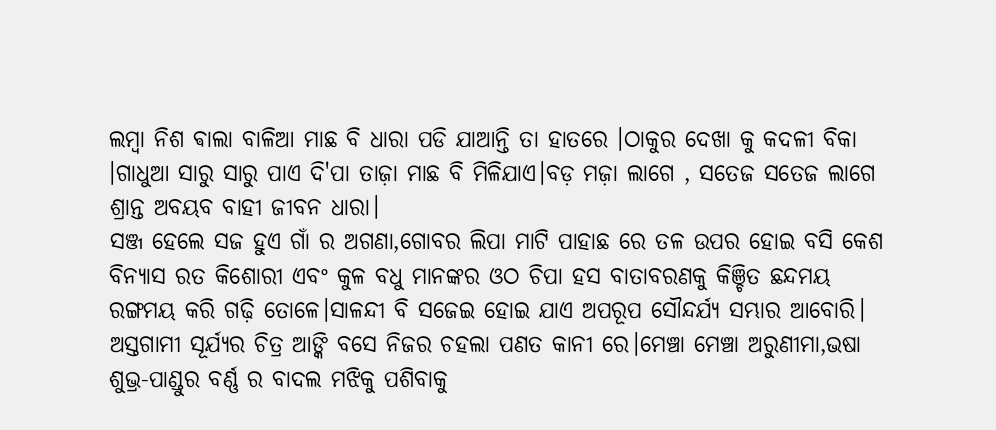ଲମ୍ବା ନିଶ ଵାଲା ବାଳିଆ ମାଛ ବି ଧାରା ପଡି ଯାଆନ୍ତି ତା ହାତରେ ।ଠାକୁର ଦେଖା କୁ କଦଳୀ ବିକା ।ଗାଧୁଆ ସାରୁ ସାରୁ ପାଏ ଦି'ପା ତାଜ଼ା ମାଛ ବି ମିଳିଯାଏ।ବଡ଼ ମଜ଼ା ଲାଗେ , ସତେଜ ସତେଜ ଲାଗେ ଶ୍ରାନ୍ତ ଅବୟବ ବାହୀ ଜୀବନ ଧାରା।
ସଞ୍ଜ ହେଲେ ସଜ ହୁଏ ଗାଁ ର ଅଗଣା,ଗୋବର ଲିପା ମାଟି ପାହାଛ ରେ ତଳ ଉପର ହୋଇ ବସି କେଶ ବିନ୍ୟାସ ରତ କିଶୋରୀ ଏବଂ କୁଳ ବଧୁ ମାନଙ୍କର ଓଠ ଚିପା ହସ ବାତାବରଣକୁ କିଞ୍ଚିତ ଛନ୍ଦମୟ ରଙ୍ଗମୟ କରି ଗଢ଼ି ତୋଳେ।ସାଳନ୍ଦୀ ବି ସଜେଇ ହୋଇ ଯାଏ ଅପରୂପ ସୌନ୍ଦର୍ଯ୍ୟ ସମ୍ଭାର ଆବୋରି। ଅସ୍ତଗାମୀ ସୂର୍ଯ୍ୟର ଚିତ୍ର ଆଙ୍କି ବସେ ନିଜର ଚହଲା ପଣତ କାନୀ ରେ।ମେଞ୍ଚା ମେଞ୍ଚା ଅରୁଣୀମା,ଭଷା ଶୁଭ୍ର-ପାଣ୍ଡୁର ବର୍ଣ୍ଣ ର ବାଦଲ ମଝିକୁ ପଶିବାକୁ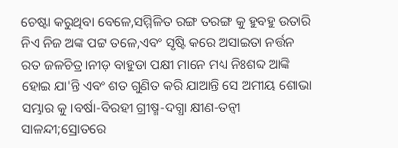ଚେଷ୍ଟା କରୁଥିବା ବେଳେ,ସମ୍ମିଳିତ ରଙ୍ଗ ତରଙ୍ଗ କୁ ହୁବହୁ ଉତାରି ନିଏ ନିଜ ଅଙ୍କ ପଟ୍ଟ ତଳେ,ଏବଂ ସୃଷ୍ଟି କରେ ଅସାଇତା ନର୍ତ୍ତନ ରତ ଜଳଚିତ୍ର।ନୀଡ଼ ବାହୁଡା ପକ୍ଷୀ ମାନେ ମଧ୍ୟ ନିଃଶବ୍ଦ ଆଙ୍କି ହୋଇ ଯା'ନ୍ତି ଏବଂ ଶତ ଗୁଣିତ କରି ଯାଆନ୍ତି ସେ ଅମୀୟ ଶୋଭା ସମ୍ଭାର କୁ।ବର୍ଷା-ବିରହୀ ଗ୍ରୀଷ୍ମ-ଦଗ୍ଧା କ୍ଷୀଣ-ତନ୍ଵୀ ସାଳନ୍ଦୀ;ସ୍ରୋତରେ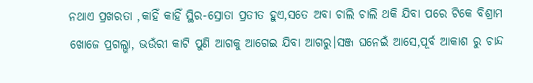ନଥାଏ ପ୍ରଖରତା ,କାହିଁ କାହିଁ ସ୍ଥିର-ସ୍ରୋତା ପ୍ରତୀତ ହୁଏ,ସତେ ଅବା ଚାଲି ଚାଲି ଥକି ଯିବା ପରେ ଟିକେ ବିଶ୍ରାମ ଖୋଜେ ପ୍ରଗଲ୍ଭା, ଭଉଁରୀ କାଟି ପୁଣି ଆଗକୁ ଆଗେଇ ଯିବା ଆଗରୁ।ସଞ୍ଜ ଘନେଇଁ ଆସେ,ପୂର୍ବ ଆକାଶ ରୁ ଚାନ୍ଦ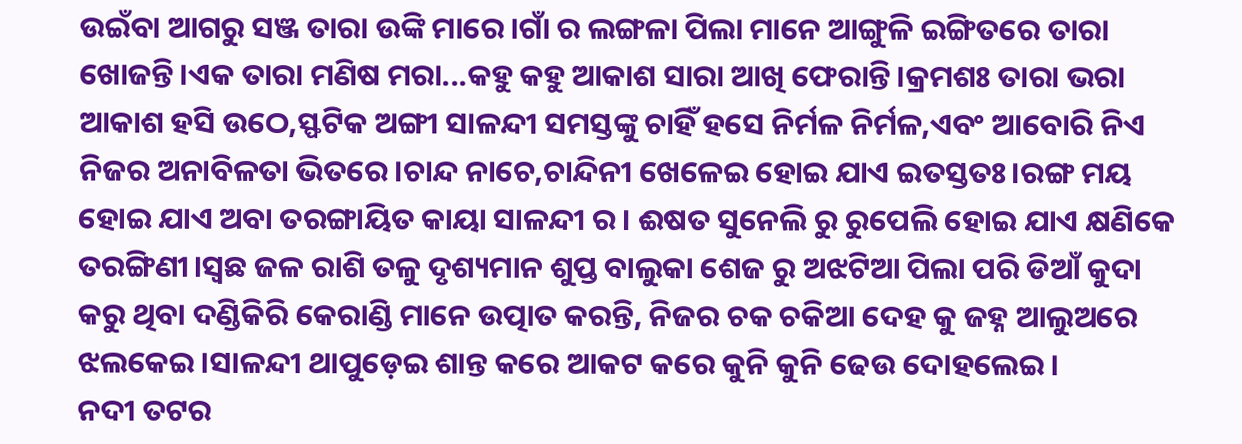ଉଇଁବା ଆଗରୁ ସଞ୍ଜ ତାରା ଉଙ୍କି ମାରେ।ଗାଁ ର ଲଙ୍ଗଳା ପିଲା ମାନେ ଆଙ୍ଗୁଳି ଇଙ୍ଗିତରେ ତାରା ଖୋଜନ୍ତି।ଏକ ତାରା ମଣିଷ ମରା...କହୁ କହୁ ଆକାଶ ସାରା ଆଖି ଫେରାନ୍ତି।କ୍ରମଶଃ ତାରା ଭରା ଆକାଶ ହସି ଉଠେ,ସ୍ଫଟିକ ଅଙ୍ଗୀ ସାଳନ୍ଦୀ ସମସ୍ତଙ୍କୁ ଚାହିଁ ହସେ ନିର୍ମଳ ନିର୍ମଳ,ଏବଂ ଆବୋରି ନିଏ ନିଜର ଅନାବିଳତା ଭିତରେ।ଚାନ୍ଦ ନାଚେ,ଚାନ୍ଦିନୀ ଖେଳେଇ ହୋଇ ଯାଏ ଇତସ୍ତତଃ।ରଙ୍ଗ ମୟ ହୋଇ ଯାଏ ଅବା ତରଙ୍ଗାୟିତ କାୟା ସାଳନ୍ଦୀ ର। ଈଷତ ସୁନେଲି ରୁ ରୁପେଲି ହୋଇ ଯାଏ କ୍ଷଣିକେ ତରଙ୍ଗିଣୀ।ସ୍ଵଛ ଜଳ ରାଶି ତଳୁ ଦୃଶ୍ୟମାନ ଶୁପ୍ତ ବାଲୁକା ଶେଜ ରୁ ଅଝଟିଆ ପିଲା ପରି ଡିଆଁ କୁଦା କରୁ ଥିବା ଦଣ୍ଡିକିରି କେରାଣ୍ଡି ମାନେ ଉତ୍ପାତ କରନ୍ତି, ନିଜର ଚକ ଚକିଆ ଦେହ କୁ ଜହ୍ନ ଆଲୁଅରେ ଝଲକେଇ।ସାଳନ୍ଦୀ ଥାପୁଡ଼େଇ ଶାନ୍ତ କରେ ଆକଟ କରେ କୁନି କୁନି ଢେଉ ଦୋହଲେଇ।
ନଦୀ ତଟର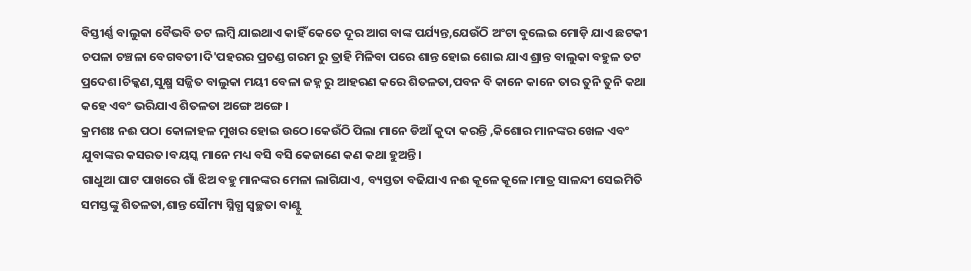ବିସ୍ତୀର୍ଣ୍ଣ ବାଲୁକା ବୈଭବି ତଟ ଲମ୍ବି ଯାଇଥାଏ କାହିଁ କେତେ ଦୂର ଆଗ ବାଙ୍କ ପର୍ଯ୍ୟନ୍ତ,ଯେଉଁଠି ଅଂଟା ବୁଲେଇ ମୋଡ଼ି ଯାଏ ଛଟକୀ ଚପଳା ଚଞ୍ଚଳା ବେଗବତୀ।ଦି'ପହରର ପ୍ରଚଣ୍ଡ ଗରମ ରୁ ତ୍ରାହି ମିଳିବା ପରେ ଶାନ୍ତ ହୋଇ ଶୋଇ ଯାଏ ଶ୍ରାନ୍ତ ବାଲୁକା ବହୁଳ ତଟ ପ୍ରଦେଶ।ଚିକ୍କଣ,ସୁକ୍ଷ୍ମ ସଜ୍ଜିତ ବାଲୁକା ମୟୀ ବେଳା ଜହ୍ନ ରୁ ଆହରଣ କରେ ଶିତଳତା,ପବନ ବି କାନେ କାନେ ତାର ତୁନି ତୁନି କଥା କହେ ଏବଂ ଭରିଯାଏ ଶିତଳତା ଅଙ୍ଗେ ଅଙ୍ଗେ।
କ୍ରମଶଃ ନଈ ପଠା କୋଳାହଳ ମୁଖର ହୋଇ ଉଠେ।କେଉଁଠି ପିଲା ମାନେ ଡିଆଁ କୁଦା କରନ୍ତି ,କିଶୋର ମାନଙ୍କର ଖେଳ ଏବଂ ଯୁବାଙ୍କର କସରତ।ବୟସ୍କ ମାନେ ମଧ୍ୟ ବସି ବସି କେଜାଣେ କଣ କଥା ହୁଅନ୍ତି।
ଗାଧୁଆ ଘାଟ ପାଖରେ ଗାଁ ଝିଅ ବହୁ ମାନଙ୍କର ମେଳା ଲାଗିଯାଏ, ବ୍ୟସ୍ତତା ବଢିଯାଏ ନଈ କୂଳେ କୂଳେ।ମାତ୍ର ସାଳନ୍ଦୀ ସେଇମିତି ସମସ୍ତଙ୍କୁ ଶିତଳତା,ଶାନ୍ତ ସୌମ୍ୟ ସ୍ନିଗ୍ଧ ସ୍ୱଚ୍ଛତା ବାଣ୍ଟୁ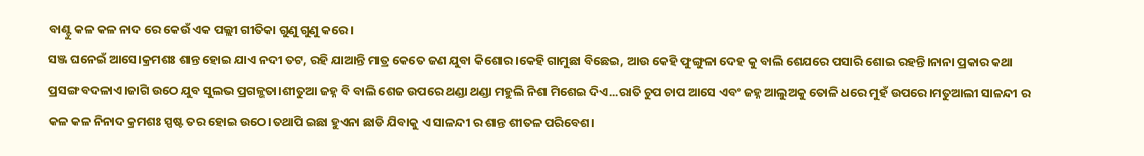ବାଣ୍ଟୁ କଳ କଳ ନାଦ ରେ କେଉଁ ଏକ ପଲ୍ଲୀ ଗୀତିକା ଗୁଣୁ ଗୁଣୁ କରେ।
ସଞ୍ଜ ଘନେଇଁ ଆସେ।କ୍ରମଶଃ ଶାନ୍ତ ହୋଇ ଯାଏ ନଦୀ ତଟ, ରହି ଯାଆନ୍ତି ମାତ୍ର କେତେ ଜଣ ଯୁବା କିଶୋର।କେହି ଗାମୁଛା ବିଛେଇ, ଆଉ କେହି ଫୁଙ୍ଗୁଳା ଦେହ କୁ ବାଲି ଶେଯରେ ପସାରି ଶୋଇ ରହନ୍ତି।ନାନା ପ୍ରକାର କଥା ପ୍ରସଙ୍ଗ ବଦଳାଏ।ଜାଗି ଉଠେ ଯୁବ ସୁଲଭ ପ୍ରଗଳ୍ଭତା।ଶୀତୁଆ ଜହ୍ନ ବି ବାଲି ଶେଜ ଉପରେ ଥଣ୍ଡା ଥଣ୍ଡା ମହୁଲି ନିଶା ମିଶେଇ ଦିଏ...ରାତି ଚୁପ ଚାପ ଆସେ ଏବଂ ଜହ୍ନ ଆଲୁଅକୁ ତୋଳି ଧରେ ମୁହଁ ଉପରେ।ମତୁଆଲୀ ସାଳନ୍ଦୀ ର କଳ କଳ ନିନାଦ କ୍ରମଶଃ ସ୍ପଷ୍ଟ ତର ହୋଇ ଉଠେ।ତଥାପି ଇଛା ହୁଏନା ଛାଡି ଯିବାକୁ ଏ ସାଳନ୍ଦୀ ର ଶାନ୍ତ ଶୀତଳ ପରିବେଶ।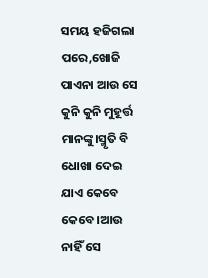ସମୟ ହଜିଗଲା ପରେ,ଖୋଜି ପାଏନା ଆଉ ସେ କୁନି କୁନି ମୁହୂର୍ତ୍ତ ମାନଙ୍କୁ।ସ୍ମୃତି ବି ଧୋଖା ଦେଇ ଯାଏ କେବେ କେବେ।ଆଉ ନାହିଁ ସେ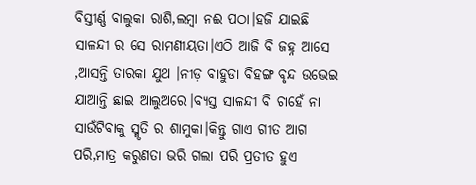ବିସ୍ତୀର୍ଣ୍ଣ ବାଲୁକା ରାଶି,ଲମ୍ବା ନଈ ପଠା।ହଜି ଯାଇଛି ସାଳନ୍ଦୀ ର ସେ ରାମଣୀୟତା।ଏଠି ଆଜି ବି ଜହ୍ନ ଆସେ ,ଆସନ୍ତି ତାରକା ଯୁଥ ।ନୀଡ଼ ବାହୁଡା ବିହଙ୍ଗ ବୃନ୍ଦ ଉଭେଇ ଯାଆନ୍ତି ଛାଇ ଆଲୁଅରେ।ବ୍ୟସ୍ତ ସାଳନ୍ଦୀ ବି ଚାହେଁ ନା ସାଉଁଟିବାକୁ ସ୍ମୃତି ର ଶାମୁକା।କିନ୍ତୁ ଗାଏ ଗୀତ ଆଗ ପରି,ମାତ୍ର କରୁଣତା ଭରି ଗଲା ପରି ପ୍ରତୀତ ହୁଏ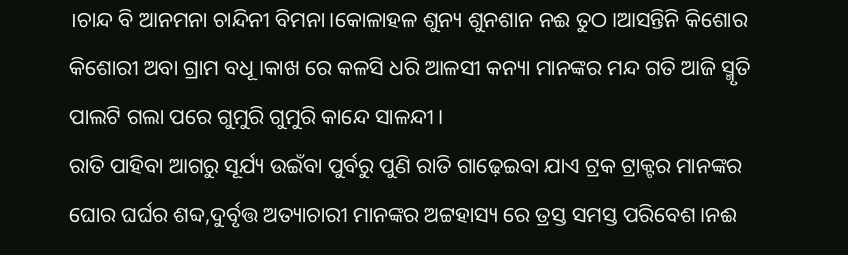।ଚାନ୍ଦ ବି ଆନମନା ଚାନ୍ଦିନୀ ବିମନା।କୋଳାହଳ ଶୁନ୍ୟ ଶୁନଶାନ ନଈ ତୁଠ।ଆସନ୍ତିନି କିଶୋର କିଶୋରୀ ଅବା ଗ୍ରାମ ବଧୂ।କାଖ ରେ କଳସି ଧରି ଆଳସୀ କନ୍ୟା ମାନଙ୍କର ମନ୍ଦ ଗତି ଆଜି ସ୍ମୃତି ପାଲଟି ଗଲା ପରେ ଗୁମୁରି ଗୁମୁରି କାନ୍ଦେ ସାଳନ୍ଦୀ।
ରାତି ପାହିବା ଆଗରୁ ସୂର୍ଯ୍ୟ ଉଇଁବା ପୁର୍ବରୁ ପୁଣି ରାତି ଗାଢ଼େଇବା ଯାଏ ଟ୍ରକ ଟ୍ରାକ୍ଟର ମାନଙ୍କର ଘୋର ଘର୍ଘର ଶବ୍ଦ,ଦୁର୍ବୃତ୍ତ ଅତ୍ୟାଚାରୀ ମାନଙ୍କର ଅଟ୍ଟହାସ୍ୟ ରେ ତ୍ରସ୍ତ ସମସ୍ତ ପରିବେଶ।ନଈ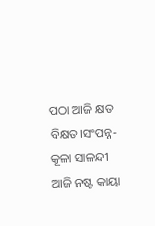ପଠା ଆଜି କ୍ଷତ ବିକ୍ଷତ।ସଂପନ୍ନ-କୂଳା ସାଳନ୍ଦୀ ଆଜି ନଷ୍ଟ କାୟା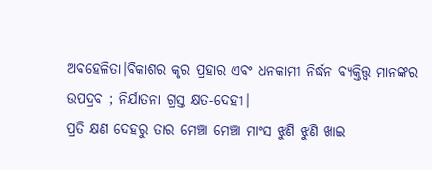ଅବହେଳିତା।ବିକାଶର କୃର ପ୍ରହାର ଏବଂ ଧନକାମୀ ନିର୍ଦ୍ଧନ ବ୍ୟକ୍ତିତ୍ତ୍ୱ ମାନଙ୍କର ଉପଦ୍ରବ ; ନିର୍ଯାତନା ଗ୍ରସ୍ତ କ୍ଷତ-ଦେହୀ।
ପ୍ରତି କ୍ଷଣ ଦେହରୁ ତାର ମେଞ୍ଚା ମେଞ୍ଚା ମାଂସ ଝୁଣି ଝୁଣି ଖାଇ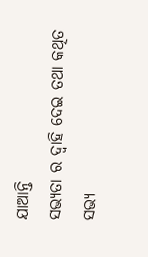ଯାଆନ୍ତି
ସଭ୍ୟତା ର ଦ୍ୱାହି ଦେଇ ତଥା କଥିତ ସଭ୍ୟ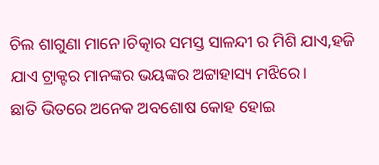ଚିଲ ଶାଗୁଣା ମାନେ।ଚିତ୍କାର ସମସ୍ତ ସାଳନ୍ଦୀ ର ମିଶି ଯାଏ,ହଜି ଯାଏ ଟ୍ରାକ୍ଟର ମାନଙ୍କର ଭୟଙ୍କର ଅଟ୍ଟାହାସ୍ୟ ମଝିରେ।
ଛାତି ଭିତରେ ଅନେକ ଅବଶୋଷ କୋହ ହୋଇ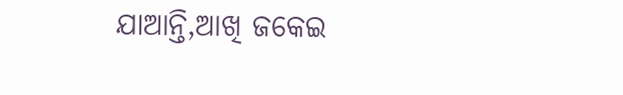ଯାଆନ୍ତି,ଆଖି ଜକେଇ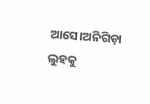ଆସେ।ଅନିଗିଡ଼ା ଲୁହକୁ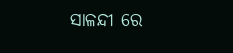ସାଳନ୍ଦୀ ରେ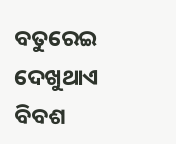ବତୁରେଇ ଦେଖୁଥାଏ ବିବଶ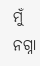ମୁଁ ନଗ୍ନା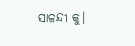ସାଳନ୍ଦୀ କୁ।